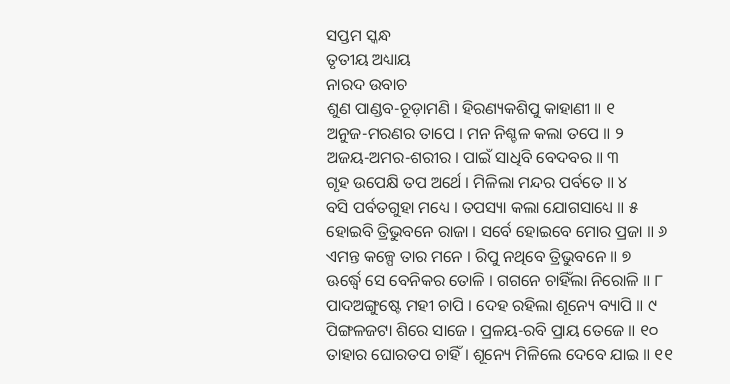ସପ୍ତମ ସ୍କନ୍ଧ
ତୃତୀୟ ଅଧ୍ୟାୟ
ନାରଦ ଉବାଚ
ଶୁଣ ପାଣ୍ଡବ-ଚୂଡ଼ାମଣି । ହିରଣ୍ୟକଶିପୁ କାହାଣୀ ॥ ୧
ଅନୁଜ-ମରଣର ତାପେ । ମନ ନିଶ୍ଚଳ କଲା ତପେ ॥ ୨
ଅଜୟ-ଅମର-ଶରୀର । ପାଇଁ ସାଧିବି ବେଦବର ॥ ୩
ଗୃହ ଉପେକ୍ଷି ତପ ଅର୍ଥେ । ମିଳିଲା ମନ୍ଦର ପର୍ବତେ ॥ ୪
ବସି ପର୍ବତଗୁହା ମଧ୍ୟେ । ତପସ୍ୟା କଲା ଯୋଗସାଧ୍ୟେ ॥ ୫
ହୋଇବି ତ୍ରିଭୁବନେ ରାଜା । ସର୍ବେ ହୋଇବେ ମୋର ପ୍ରଜା ॥ ୬
ଏମନ୍ତ କଳ୍ପେ ତାର ମନେ । ରିପୁ ନଥିବେ ତ୍ରିଭୁବନେ ॥ ୭
ଊର୍ଦ୍ଧ୍ୱେ ସେ ବେନିକର ତୋଳି । ଗଗନେ ଚାହିଁଲା ନିରୋଳି ॥ ୮
ପାଦଅଙ୍ଗୁଷ୍ଟେ ମହୀ ଚାପି । ଦେହ ରହିଲା ଶୂନ୍ୟେ ବ୍ୟାପି ॥ ୯
ପିଙ୍ଗଳଜଟା ଶିରେ ସାଜେ । ପ୍ରଳୟ-ରବି ପ୍ରାୟ ତେଜେ ॥ ୧୦
ତାହାର ଘୋରତପ ଚାହିଁ । ଶୂନ୍ୟେ ମିଳିଲେ ଦେବେ ଯାଇ ॥ ୧୧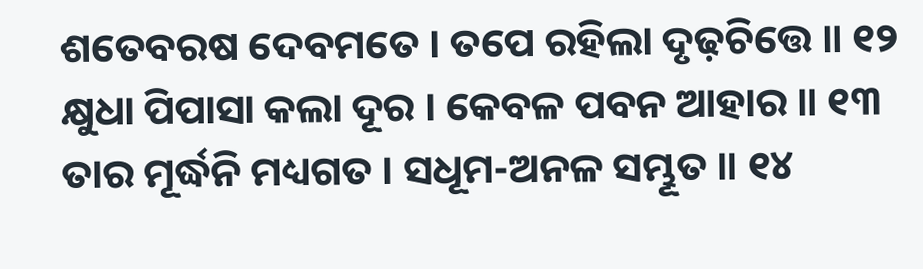ଶତେବରଷ ଦେବମତେ । ତପେ ରହିଲା ଦୃଢ଼ଚିତ୍ତେ ॥ ୧୨
କ୍ଷୁଧା ପିପାସା କଲା ଦୂର । କେବଳ ପବନ ଆହାର ॥ ୧୩
ତାର ମୂର୍ଦ୍ଧନି ମଧ୍ୟଗତ । ସଧୂମ-ଅନଳ ସମ୍ଭୂତ ॥ ୧୪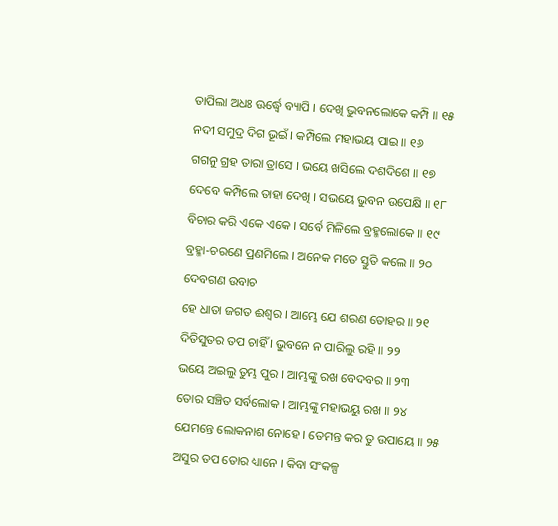ତାପିଲା ଅଧଃ ଊର୍ଦ୍ଧ୍ୱେ ବ୍ୟାପି । ଦେଖି ଭୁବନଲୋକେ କମ୍ପି ॥ ୧୫
ନଦୀ ସମୁଦ୍ର ଦିଗ ଭୂଇଁ । କମ୍ପିଲେ ମହାଭୟ ପାଇ ॥ ୧୬
ଗଗନୁ ଗ୍ରହ ତାରା ତ୍ରାସେ । ଭୟେ ଖସିଲେ ଦଶଦିଶେ ॥ ୧୭
ଦେବେ କମ୍ପିଲେ ତାହା ଦେଖି । ସଭୟେ ଭୁବନ ଉପେକ୍ଷି ॥ ୧୮
ବିଚାର କରି ଏକେ ଏକେ । ସର୍ବେ ମିଳିଲେ ବ୍ରହ୍ମଲୋକେ ॥ ୧୯
ବ୍ରହ୍ମା-ଚରଣେ ପ୍ରଣମିଲେ । ଅନେକ ମତେ ସ୍ତୁତି କଲେ ॥ ୨୦
ଦେବଗଣ ଉବାଚ
ହେ ଧାତା ଜଗତ ଈଶ୍ୱର । ଆମ୍ଭେ ଯେ ଶରଣ ତୋହର ॥ ୨୧
ଦିତିସୁତର ତପ ଚାହିଁ । ଭୁବନେ ନ ପାରିଲୁ ରହି ॥ ୨୨
ଭୟେ ଅଇଲୁ ତୁମ୍ଭ ପୁର । ଆମ୍ଭଙ୍କୁ ରଖ ବେଦବର ॥ ୨୩
ତୋର ସଞ୍ଚିତ ସର୍ବଲୋକ । ଆମ୍ଭଙ୍କୁ ମହାଭୟୁ ରଖ ॥ ୨୪
ଯେମନ୍ତେ ଲୋକନାଶ ନୋହେ । ତେମନ୍ତ କର ତୁ ଉପାୟେ ॥ ୨୫
ଅସୁର ତପ ତୋର ଧ୍ୟାନେ । କିବା ସଂକଳ୍ପ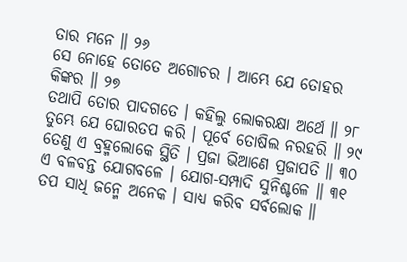ତାର ମନେ ॥ ୨୬
ସେ ନୋହେ ତୋତେ ଅଗୋଚର । ଆମ୍ଭେ ଯେ ତୋହର କିଙ୍କର ॥ ୨୭
ତଥାପି ତୋର ପାଦଗତେ । କହିଲୁ ଲୋକରକ୍ଷା ଅର୍ଥେ ॥ ୨୮
ତୁମ୍ଭେ ଯେ ଘୋରତପ କରି । ପୂର୍ବେ ତୋଷିଲ ନରହରି ॥ ୨୯
ତେଣୁ ଏ ବ୍ରହ୍ମଲୋକେ ସ୍ଥିତି । ପ୍ରଜା ଭିଆଣେ ପ୍ରଜାପତି ॥ ୩୦
ଏ ବଳବନ୍ତ ଯୋଗବଳେ । ଯୋଗ-ସମ୍ପାଦି ସୁନିଶ୍ଚଳେ ॥ ୩୧
ତପ ସାଧି ଜନ୍ମେ ଅନେକ । ସାଧ୍ୟ କରିବ ସର୍ବଲୋକ ॥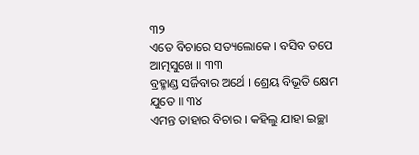୩୨
ଏତେ ବିଚାରେ ସତ୍ୟଲୋକେ । ବସିବ ତପେ ଆତ୍ମସୁଖେ ॥ ୩୩
ବ୍ରହ୍ମାଣ୍ଡ ସର୍ଜିବାର ଅର୍ଥେ । ଶ୍ରେୟ ବିଭୂତି କ୍ଷେମ ଯୁତେ ॥ ୩୪
ଏମନ୍ତ ତାହାର ବିଚାର । କହିଲୁ ଯାହା ଇଚ୍ଛା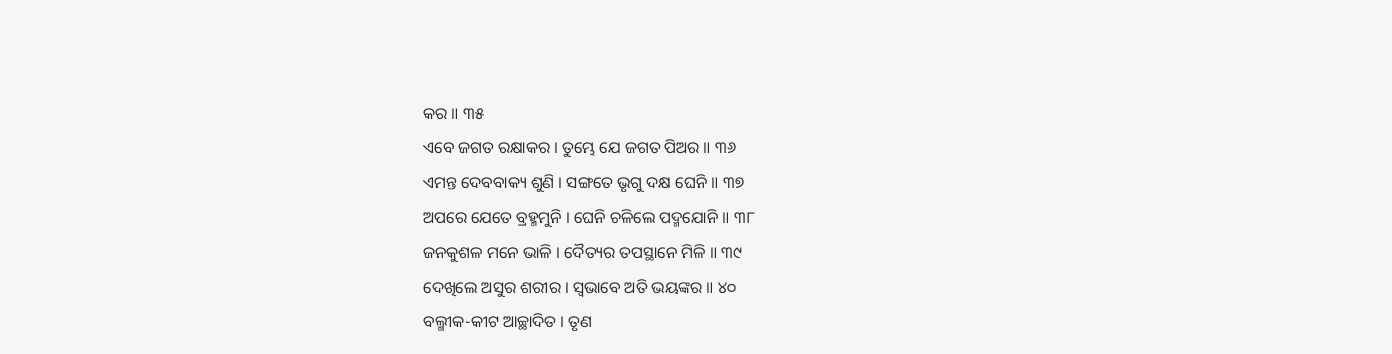କର ॥ ୩୫
ଏବେ ଜଗତ ରକ୍ଷାକର । ତୁମ୍ଭେ ଯେ ଜଗତ ପିଅର ॥ ୩୬
ଏମନ୍ତ ଦେବବାକ୍ୟ ଶୁଣି । ସଙ୍ଗତେ ଭୃଗୁ ଦକ୍ଷ ଘେନି ॥ ୩୭
ଅପରେ ଯେତେ ବ୍ରହ୍ମମୁନି । ଘେନି ଚଳିଲେ ପଦ୍ମଯୋନି ॥ ୩୮
ଜନକୁଶଳ ମନେ ଭାଳି । ଦୈତ୍ୟର ତପସ୍ଥାନେ ମିଳି ॥ ୩୯
ଦେଖିଲେ ଅସୁର ଶରୀର । ସ୍ୱଭାବେ ଅତି ଭୟଙ୍କର ॥ ୪୦
ବଲ୍ମୀକ-କୀଟ ଆଚ୍ଛାଦିତ । ତୃଣ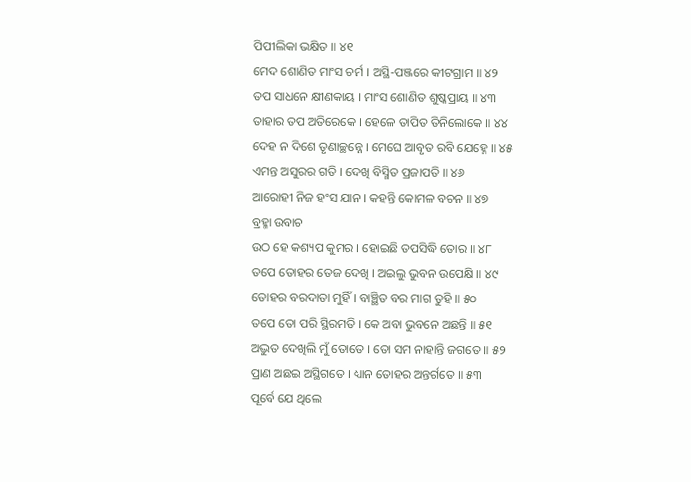ପିପୀଲିକା ଭକ୍ଷିତ ॥ ୪୧
ମେଦ ଶୋଣିତ ମାଂସ ଚର୍ମ । ଅସ୍ଥି-ପଞ୍ଜରେ କୀଟଗ୍ରାମ ॥ ୪୨
ତପ ସାଧନେ କ୍ଷୀଣକାୟ । ମାଂସ ଶୋଣିତ ଶୁଷ୍କପ୍ରାୟ ॥ ୪୩
ତାହାର ତପ ଅତିରେକେ । ହେଳେ ତାପିତ ତିନିଲୋକେ ॥ ୪୪
ଦେହ ନ ଦିଶେ ତୃଣାଚ୍ଛନ୍ନେ । ମେଘେ ଆବୃତ ରବି ଯେହ୍ନେ ॥ ୪୫
ଏମନ୍ତ ଅସୁରର ଗତି । ଦେଖି ବିସ୍ମିତ ପ୍ରଜାପତି ॥ ୪୬
ଆରୋହୀ ନିଜ ହଂସ ଯାନ । କହନ୍ତି କୋମଳ ବଚନ ॥ ୪୭
ବ୍ରହ୍ମା ଉବାଚ
ଉଠ ହେ କଶ୍ୟପ କୁମର । ହୋଇଛି ତପସିଦ୍ଧି ତୋର ॥ ୪୮
ତପେ ତୋହର ତେଜ ଦେଖି । ଅଇଲୁ ଭୁବନ ଉପେକ୍ଷି ॥ ୪୯
ତୋହର ବରଦାତା ମୁହିଁ । ବାଞ୍ଛିତ ବର ମାଗ ତୁହି ॥ ୫୦
ତପେ ତୋ ପରି ସ୍ଥିରମତି । କେ ଅବା ଭୁବନେ ଅଛନ୍ତି ॥ ୫୧
ଅଦ୍ଭୁତ ଦେଖିଲି ମୁଁ ତୋତେ । ତୋ ସମ ନାହାନ୍ତି ଜଗତେ ॥ ୫୨
ପ୍ରାଣ ଅଛଇ ଅସ୍ଥିଗତେ । ଧ୍ୟାନ ତୋହର ଅନ୍ତର୍ଗତେ ॥ ୫୩
ପୂର୍ବେ ଯେ ଥିଲେ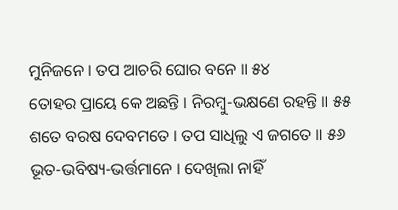ମୁନିଜନେ । ତପ ଆଚରି ଘୋର ବନେ ॥ ୫୪
ତୋହର ପ୍ରାୟେ କେ ଅଛନ୍ତି । ନିରମ୍ବୁ-ଭକ୍ଷଣେ ରହନ୍ତି ॥ ୫୫
ଶତେ ବରଷ ଦେବମତେ । ତପ ସାଧିଲୁ ଏ ଜଗତେ ॥ ୫୬
ଭୂତ-ଭବିଷ୍ୟ-ଭର୍ତ୍ତମାନେ । ଦେଖିଲା ନାହିଁ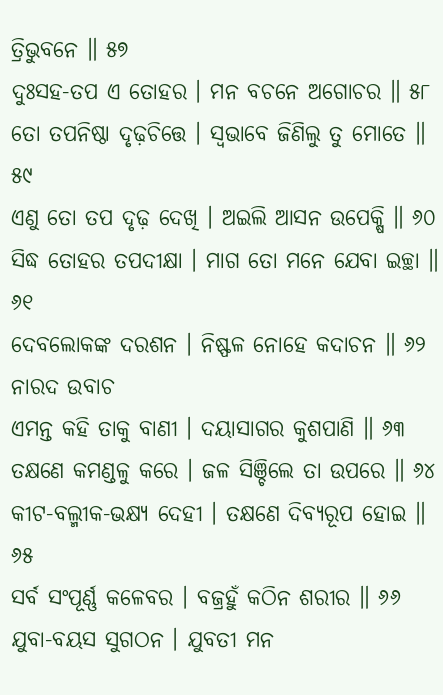ତ୍ରିଭୁବନେ ॥ ୫୭
ଦୁଃସହ-ତପ ଏ ତୋହର । ମନ ବଚନେ ଅଗୋଚର ॥ ୫୮
ତୋ ତପନିଷ୍ଠା ଦୃଢ଼ଚିତ୍ତେ । ସ୍ୱଭାବେ ଜିଣିଲୁ ତୁ ମୋତେ ॥ ୫୯
ଏଣୁ ତୋ ତପ ଦୃଢ଼ ଦେଖି । ଅଇଲି ଆସନ ଉପେକ୍ଷି ॥ ୬୦
ସିଦ୍ଧ ତୋହର ତପଦୀକ୍ଷା । ମାଗ ତୋ ମନେ ଯେବା ଇଚ୍ଛା ॥ ୬୧
ଦେବଲୋକଙ୍କ ଦରଶନ । ନିଷ୍ଫଳ ନୋହେ କଦାଚନ ॥ ୬୨
ନାରଦ ଉବାଚ
ଏମନ୍ତ କହି ତାକୁ ବାଣୀ । ଦୟାସାଗର କୁଶପାଣି ॥ ୬୩
ତକ୍ଷଣେ କମଣ୍ଡଳୁ କରେ । ଜଳ ସିଞ୍ଚିଲେ ତା ଉପରେ ॥ ୬୪
କୀଟ-ବଲ୍ମୀକ-ଭକ୍ଷ୍ୟ ଦେହୀ । ତକ୍ଷଣେ ଦିବ୍ୟରୂପ ହୋଇ ॥ ୬୫
ସର୍ବ ସଂପୂର୍ଣ୍ଣ କଳେବର । ବଜ୍ରହୁଁ କଠିନ ଶରୀର ॥ ୬୬
ଯୁବା-ବୟସ ସୁଗଠନ । ଯୁବତୀ ମନ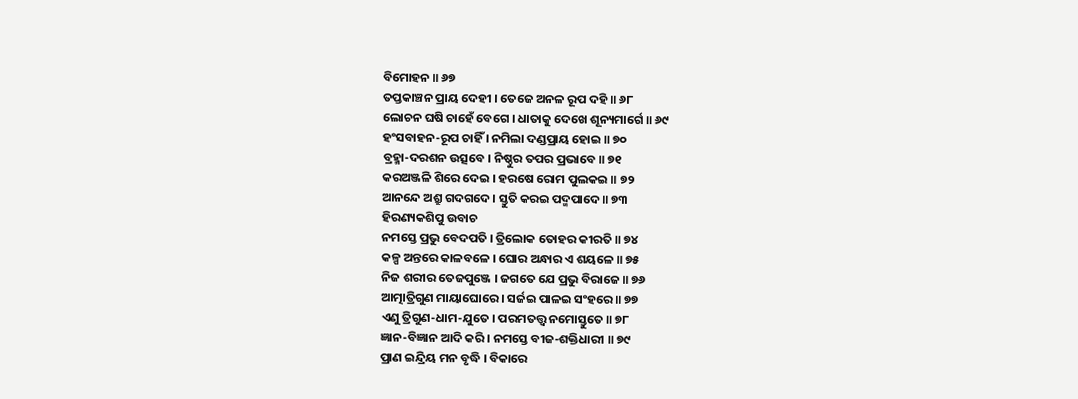ବିମୋହନ ॥ ୬୭
ତପ୍ତକାଞ୍ଚନ ପ୍ରାୟ ଦେହୀ । ତେଜେ ଅନଳ ରୂପ ଦହି ॥ ୬୮
ଲୋଚନ ଘଷି ଚାହେଁ ବେଗେ । ଧାତାକୁ ଦେଖେ ଶୂନ୍ୟମାର୍ଗେ ॥ ୬୯
ହଂସବାହନ-ରୂପ ଚାହିଁ । ନମିଲା ଦଣ୍ଡପ୍ରାୟ ହୋଇ ॥ ୭୦
ବ୍ରହ୍ମା-ଦରଶନ ଉତ୍ସବେ । ନିଷ୍ଠୁର ତପର ପ୍ରଭାବେ ॥ ୭୧
କରଅଞ୍ଜଳି ଶିରେ ଦେଇ । ହରଷେ ରୋମ ପୁଲକଇ ॥ ୭୨
ଆନନ୍ଦେ ଅଶ୍ରୁ ଗଦଗଦେ । ସ୍ତୁତି କରଇ ପଦ୍ମପାଦେ ॥ ୭୩
ହିରଣ୍ୟକଶିପୁ ଉବାଚ
ନମସ୍ତେ ପ୍ରଭୁ ବେଦପତି । ତ୍ରିଲୋକ ତୋହର କୀରତି ॥ ୭୪
କଳ୍ପ ଅନ୍ତରେ କାଳବଳେ । ଘୋର ଅନ୍ଧାର ଏ ଶୟଳେ ॥ ୭୫
ନିଜ ଶରୀର ତେଜପୁଞ୍ଜେ । ଜଗତେ ଯେ ପ୍ରଭୁ ବିରାଜେ ॥ ୭୬
ଆତ୍ମାତ୍ରିଗୁଣ ମାୟାଘୋରେ । ସର୍ଜଇ ପାଳଇ ସଂହରେ ॥ ୭୭
ଏଣୁ ତ୍ରିଗୁଣ-ଧାମ-ଯୁତେ । ପରମତତ୍ତ୍ୱ ନମୋସ୍ତୁତେ ॥ ୭୮
ଜ୍ଞାନ-ବିଜ୍ଞାନ ଆଦି କରି । ନମସ୍ତେ ବୀଜ-ଶକ୍ତିଧାରୀ ॥ ୭୯
ପ୍ରାଣ ଇନ୍ଦ୍ରିୟ ମନ ବୃଦ୍ଧି । ବିକାରେ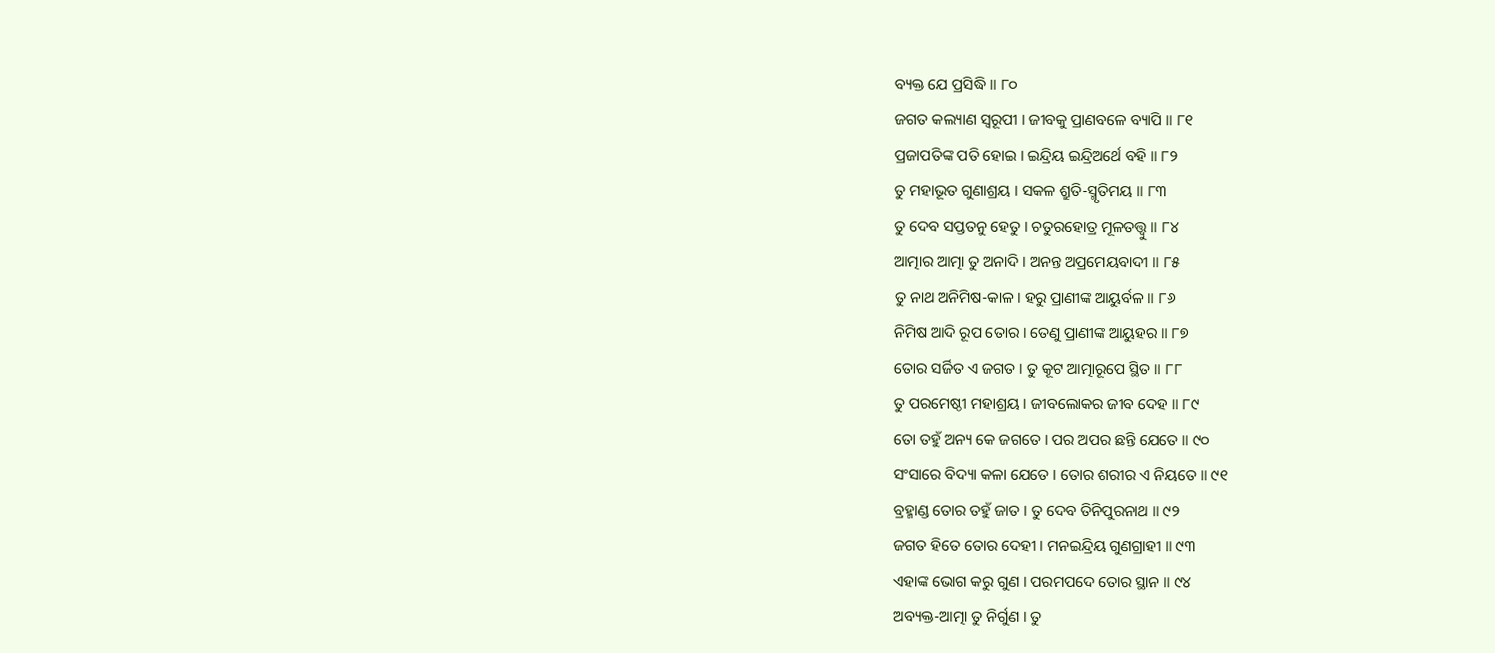ବ୍ୟକ୍ତ ଯେ ପ୍ରସିଦ୍ଧି ॥ ୮୦
ଜଗତ କଲ୍ୟାଣ ସ୍ୱରୂପୀ । ଜୀବକୁ ପ୍ରାଣବଳେ ବ୍ୟାପି ॥ ୮୧
ପ୍ରଜାପତିଙ୍କ ପତି ହୋଇ । ଇନ୍ଦ୍ରିୟ ଇନ୍ଦ୍ରିଅର୍ଥେ ବହି ॥ ୮୨
ତୁ ମହାଭୂତ ଗୁଣାଶ୍ରୟ । ସକଳ ଶ୍ରୁତି-ସ୍ମୃତିମୟ ॥ ୮୩
ତୁ ଦେବ ସପ୍ତତନୁ ହେତୁ । ଚତୁରହୋତ୍ର ମୂଳତତ୍ତ୍ୱୁ ॥ ୮୪
ଆତ୍ମାର ଆତ୍ମା ତୁ ଅନାଦି । ଅନନ୍ତ ଅପ୍ରମେୟବାଦୀ ॥ ୮୫
ତୁ ନାଥ ଅନିମିଷ-କାଳ । ହରୁ ପ୍ରାଣୀଙ୍କ ଆୟୁର୍ବଳ ॥ ୮୬
ନିମିଷ ଆଦି ରୂପ ତୋର । ତେଣୁ ପ୍ରାଣୀଙ୍କ ଆୟୁହର ॥ ୮୭
ତୋର ସର୍ଜିତ ଏ ଜଗତ । ତୁ କୂଟ ଆତ୍ମାରୂପେ ସ୍ଥିତ ॥ ୮୮
ତୁ ପରମେଷ୍ଠୀ ମହାଶ୍ରୟ । ଜୀବଲୋକର ଜୀବ ଦେହ ॥ ୮୯
ତୋ ତହୁଁ ଅନ୍ୟ କେ ଜଗତେ । ପର ଅପର ଛନ୍ତି ଯେତେ ॥ ୯୦
ସଂସାରେ ବିଦ୍ୟା କଳା ଯେତେ । ତୋର ଶରୀର ଏ ନିୟତେ ॥ ୯୧
ବ୍ରହ୍ମାଣ୍ଡ ତୋର ତହୁଁ ଜାତ । ତୁ ଦେବ ତିନିପୁରନାଥ ॥ ୯୨
ଜଗତ ହିତେ ତୋର ଦେହୀ । ମନଇନ୍ଦ୍ରିୟ ଗୁଣଗ୍ରାହୀ ॥ ୯୩
ଏହାଙ୍କ ଭୋଗ କରୁ ଗୁଣ । ପରମପଦେ ତୋର ସ୍ଥାନ ॥ ୯୪
ଅବ୍ୟକ୍ତ-ଆତ୍ମା ତୁ ନିର୍ଗୁଣ । ତୁ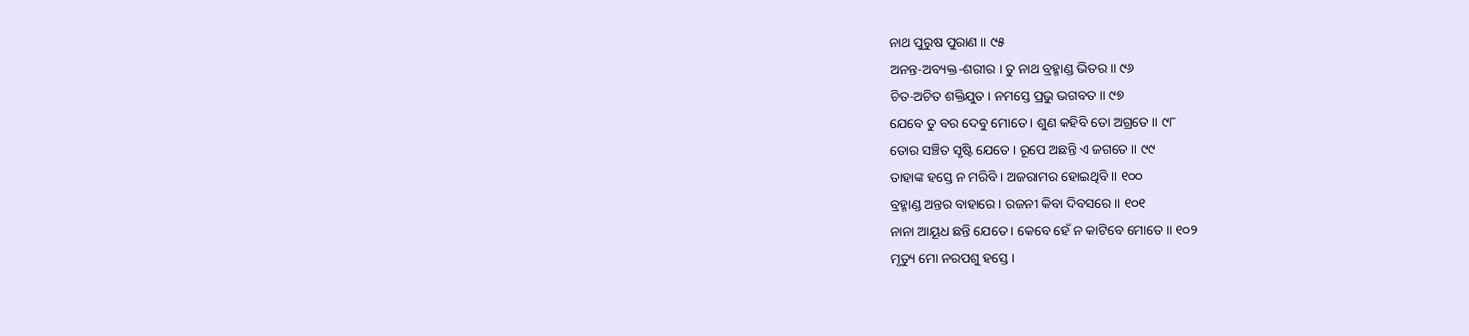ନାଥ ପୁରୁଷ ପୁରାଣ ॥ ୯୫
ଅନନ୍ତ-ଅବ୍ୟକ୍ତ-ଶରୀର । ତୁ ନାଥ ବ୍ରହ୍ମାଣ୍ଡ ଭିତର ॥ ୯୬
ଚିତ-ଅଚିତ ଶକ୍ତିଯୁତ । ନମସ୍ତେ ପ୍ରଭୁ ଭଗବତ ॥ ୯୭
ଯେବେ ତୁ ବର ଦେବୁ ମୋତେ । ଶୁଣ କହିବି ତୋ ଅଗ୍ରତେ ॥ ୯୮
ତୋର ସଞ୍ଚିତ ସୃଷ୍ଟି ଯେତେ । ରୂପେ ଅଛନ୍ତି ଏ ଜଗତେ ॥ ୯୯
ତାହାଙ୍କ ହସ୍ତେ ନ ମରିବି । ଅଜରାମର ହୋଇଥିବି ॥ ୧୦୦
ବ୍ରହ୍ମାଣ୍ଡ ଅନ୍ତର ବାହାରେ । ରଜନୀ କିବା ଦିବସରେ ॥ ୧୦୧
ନାନା ଆୟୂଧ ଛନ୍ତି ଯେତେ । କେବେ ହେଁ ନ କାଟିବେ ମୋତେ ॥ ୧୦୨
ମୃତ୍ୟୁ ମୋ ନରପଶୁ ହସ୍ତେ ।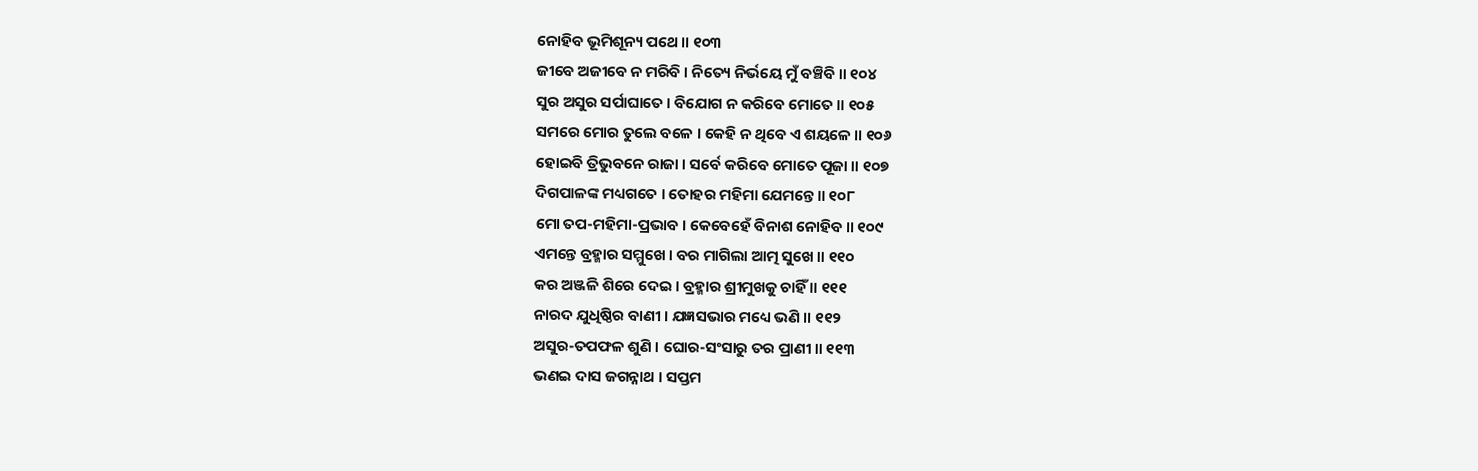ନୋହିବ ଭୂମିଶୂନ୍ୟ ପଥେ ॥ ୧୦୩
ଜୀବେ ଅଜୀବେ ନ ମରିବି । ନିତ୍ୟେ ନିର୍ଭୟେ ମୁଁ ବଞ୍ଚିବି ॥ ୧୦୪
ସୁର ଅସୁର ସର୍ପାଘାତେ । ବିଯୋଗ ନ କରିବେ ମୋତେ ॥ ୧୦୫
ସମରେ ମୋର ତୁଲେ ବଳେ । କେହି ନ ଥିବେ ଏ ଶୟଳେ ॥ ୧୦୬
ହୋଇବି ତ୍ରିଭୁବନେ ରାଜା । ସର୍ବେ କରିବେ ମୋତେ ପୂଜା ॥ ୧୦୭
ଦିଗପାଳଙ୍କ ମଧ୍ୟଗତେ । ତୋହର ମହିମା ଯେମନ୍ତେ ॥ ୧୦୮
ମୋ ତପ-ମହିମା-ପ୍ରଭାବ । କେବେହେଁ ବିନାଶ ନୋହିବ ॥ ୧୦୯
ଏମନ୍ତେ ବ୍ରହ୍ମାର ସମ୍ମୁଖେ । ବର ମାଗିଲା ଆତ୍ମ ସୁଖେ ॥ ୧୧୦
କର ଅଞ୍ଜଳି ଶିରେ ଦେଇ । ବ୍ରହ୍ମାର ଶ୍ରୀମୁଖକୁ ଚାହିଁ ॥ ୧୧୧
ନାରଦ ଯୁଧିଷ୍ଠିର ବାଣୀ । ଯଜ୍ଞସଭାର ମଧ୍ୟେ ଭଣି ॥ ୧୧୨
ଅସୁର-ତପଫଳ ଶୁଣି । ଘୋର-ସଂସାରୁ ତର ପ୍ରାଣୀ ॥ ୧୧୩
ଭଣଇ ଦାସ ଜଗନ୍ନାଥ । ସପ୍ତମ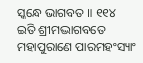ସ୍କନ୍ଧେ ଭାଗବତ ॥ ୧୧୪
ଇତି ଶ୍ରୀମଦ୍ଭାଗବତେ ମହାପୁରାଣେ ପାରମହଂସ୍ୟାଂ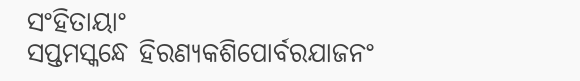ସଂହିତାୟାଂ
ସପ୍ତମସ୍କନ୍ଧେ ହିରଣ୍ୟକଶିପୋର୍ବରଯାଜନଂ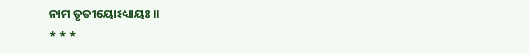ନାମ ତୃତୀୟୋଽଧ୍ୟାୟଃ ॥
* * *